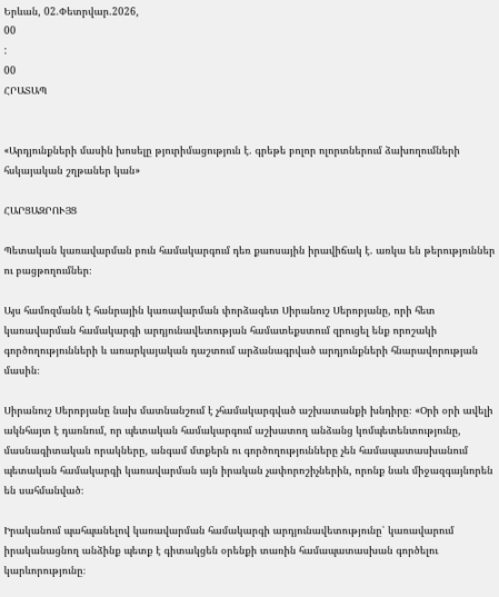Երևան, 02.Փետրվար.2026,
00
:
00
ՀՐԱՏԱՊ


«Արդյունքների մասին խոսելը թյուրիմացություն է. գրեթե բոլոր ոլորտներում ձախողումների հսկայական շղթաներ կան»

ՀԱՐՑԱԶՐՈՒՅՑ

Պետական կառավարման բուն համակարգում դեռ քաոսային իրավիճակ է. առկա են թերություններ ու բացթողումներ։

Այս համոզմանն է հանրային կառավարման փորձագետ Սիրանուշ Սերոբյանը, որի հետ կառավարման համակարգի արդյունավետության համատեքստում զրուցել ենք որոշակի գործողությունների և առարկայական դաշտում արձանագրված արդյունքների հնարավորության մասին։

Սիրանուշ Սերոբյանը նախ մատնանշում է չհամակարգված աշխատանքի խնդիրը։ «Օրի օրի ավելի ակնհայտ է դառնում, որ պետական համակարգում աշխատող անձանց կոմպետենտությունը, մասնագիտական որակները, անգամ մտքերն ու գործողությունները չեն համապատասխանում պետական համակարգի կառավարման այն իրական չափորոշիչներին, որոնք նաև միջազգայնորեն են սահմանված։

Իրականում պահպանելով կառավարման համակարգի արդյունավետությունը՝ կառավարում իրականացնող անձինք պետք է գիտակցեն օրենքի տառին համապատասխան գործելու կարևորությունը։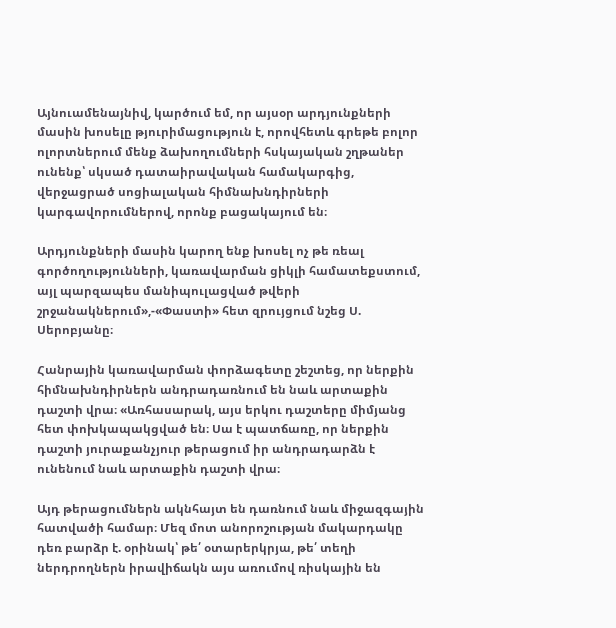Այնուամենայնիվ, կարծում եմ, որ այսօր արդյունքների մասին խոսելը թյուրիմացություն է, որովհետև գրեթե բոլոր ոլորտներում մենք ձախողումների հսկայական շղթաներ ունենք՝ սկսած դատաիրավական համակարգից, վերջացրած սոցիալական հիմնախնդիրների կարգավորումներով, որոնք բացակայում են։

Արդյունքների մասին կարող ենք խոսել ոչ թե ռեալ գործողությունների, կառավարման ցիկլի համատեքստում, այլ պարզապես մանիպուլացված թվերի շրջանակներում»,-«Փաստի» հետ զրույցում նշեց Ս. Սերոբյանը։

Հանրային կառավարման փորձագետը շեշտեց, որ ներքին հիմնախնդիրներն անդրադառնում են նաև արտաքին դաշտի վրա։ «Առհասարակ, այս երկու դաշտերը միմյանց հետ փոխկապակցված են։ Սա է պատճառը, որ ներքին դաշտի յուրաքանչյուր թերացում իր անդրադարձն է ունենում նաև արտաքին դաշտի վրա։

Այդ թերացումներն ակնհայտ են դառնում նաև միջազգային հատվածի համար։ Մեզ մոտ անորոշության մակարդակը դեռ բարձր է. օրինակ՝ թե՛ օտարերկրյա, թե՛ տեղի ներդրողներն իրավիճակն այս առումով ռիսկային են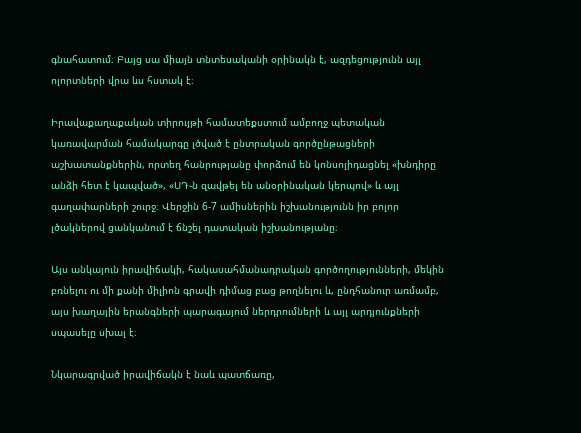գնահատում։ Բայց սա միայն տնտեսականի օրինակն է, ազդեցությունն այլ ոլորտների վրա ևս հստակ է։

Իրավաքաղաքական տիրույթի համատեքստում ամբողջ պետական կառավարման համակարգը լծված է ընտրական գործընթացների աշխատանքներին, որտեղ հանրությանը փորձում են կոնսոլիդացնել «խնդիրը անձի հետ է կապված», «ՍԴ-ն զավթել են անօրինական կերպով» և այլ գաղափարների շուրջ։ Վերջին 6-7 ամիսներին իշխանությունն իր բոլոր լծակներով ցանկանում է ճնշել դատական իշխանությանը։

Այս անկայուն իրավիճակի, հակասահմանադրական գործողությունների, մեկին բռնելու ու մի քանի միլիոն գրավի դիմաց բաց թողնելու և, ընդհանուր առմամբ, այս խաղային երանգների պարագայում ներդրումների և այլ արդյունքների սպասելը սխալ է։

Նկարագրված իրավիճակն է նաև պատճառը,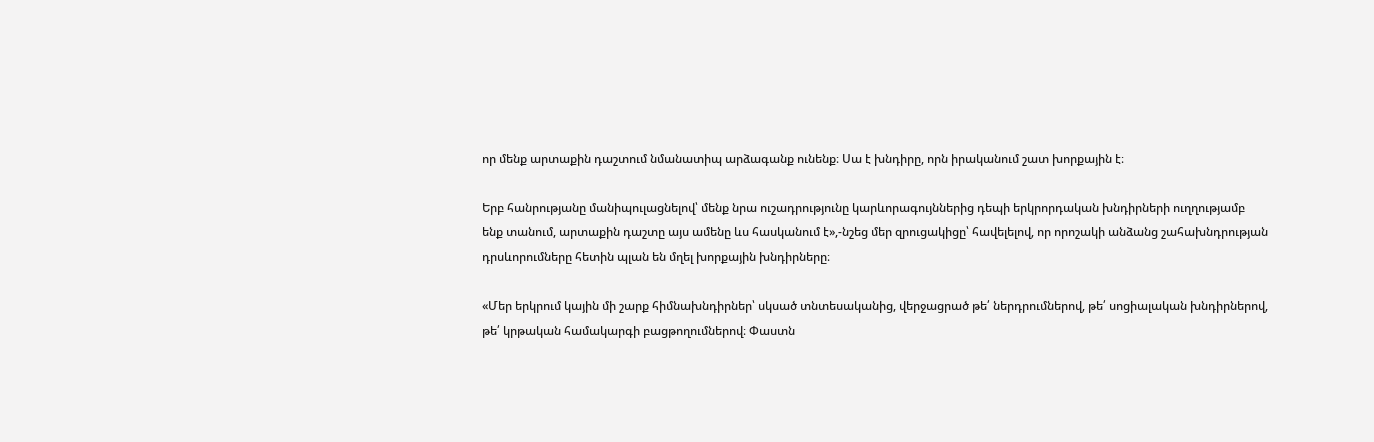որ մենք արտաքին դաշտում նմանատիպ արձագանք ունենք։ Սա է խնդիրը, որն իրականում շատ խորքային է։

Երբ հանրությանը մանիպուլացնելով՝ մենք նրա ուշադրությունը կարևորագույններից դեպի երկրորդական խնդիրների ուղղությամբ ենք տանում, արտաքին դաշտը այս ամենը ևս հասկանում է»,-նշեց մեր զրուցակիցը՝ հավելելով, որ որոշակի անձանց շահախնդրության դրսևորումները հետին պլան են մղել խորքային խնդիրները։

«Մեր երկրում կային մի շարք հիմնախնդիրներ՝ սկսած տնտեսականից, վերջացրած թե՛ ներդրումներով, թե՛ սոցիալական խնդիրներով, թե՛ կրթական համակարգի բացթողումներով։ Փաստն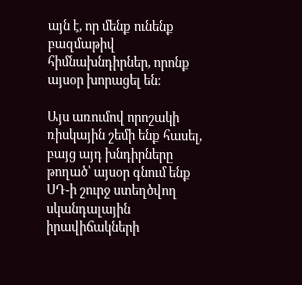այն է, որ մենք ունենք բազմաթիվ հիմնախնդիրներ, որոնք այսօր խորացել են։

Այս առումով որոշակի ռիսկային շեմի ենք հասել, բայց այդ խնդիրները թողած՝ այսօր գնում ենք ՍԴ-ի շուրջ ստեղծվող սկանդալային իրավիճակների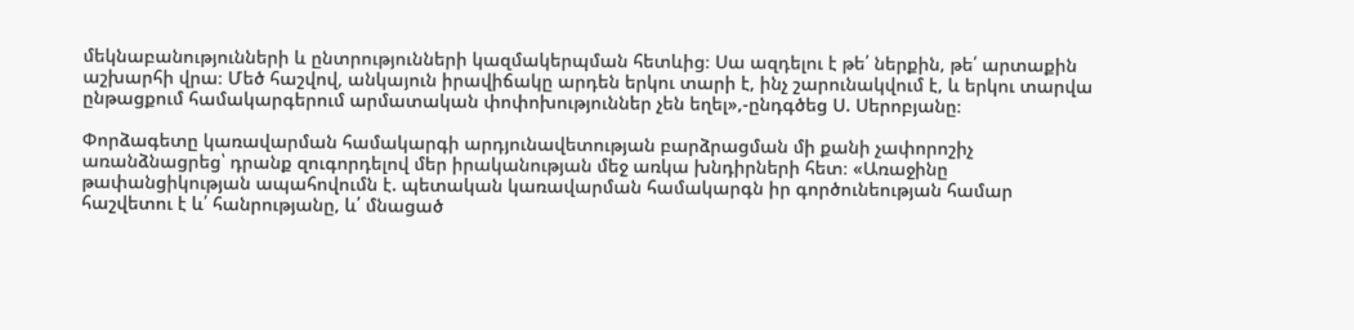մեկնաբանությունների և ընտրությունների կազմակերպման հետևից։ Սա ազդելու է թե՛ ներքին, թե՛ արտաքին աշխարհի վրա։ Մեծ հաշվով, անկայուն իրավիճակը արդեն երկու տարի է, ինչ շարունակվում է, և երկու տարվա ընթացքում համակարգերում արմատական փոփոխություններ չեն եղել»,-ընդգծեց Ս. Սերոբյանը։

Փորձագետը կառավարման համակարգի արդյունավետության բարձրացման մի քանի չափորոշիչ առանձնացրեց՝ դրանք զուգորդելով մեր իրականության մեջ առկա խնդիրների հետ։ «Առաջինը թափանցիկության ապահովումն է. պետական կառավարման համակարգն իր գործունեության համար հաշվետու է և՛ հանրությանը, և՛ մնացած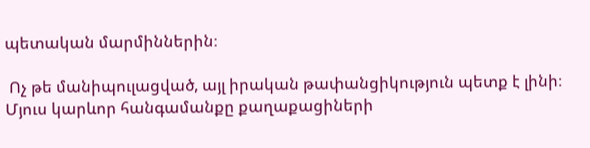պետական մարմիններին։

 Ոչ թե մանիպուլացված, այլ իրական թափանցիկություն պետք է լինի։ Մյուս կարևոր հանգամանքը քաղաքացիների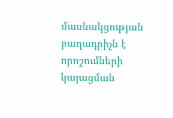մասնակցության բաղադրիչն է որոշումների կայացման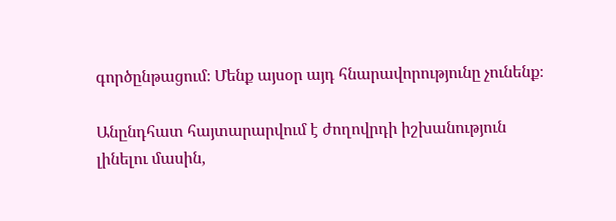գործընթացում։ Մենք այսօր այդ հնարավորությունը չունենք։

Անընդհատ հայտարարվում է ժողովրդի իշխանություն լինելու մասին,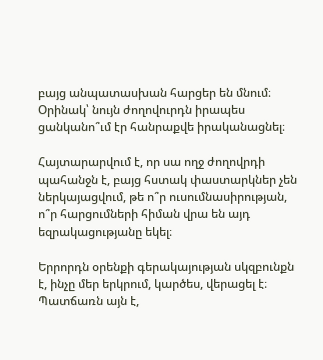բայց անպատասխան հարցեր են մնում։ Օրինակ՝ նույն ժողովուրդն իրապես ցանկանո՞ւմ էր հանրաքվե իրականացնել։

Հայտարարվում է, որ սա ողջ ժողովրդի պահանջն է, բայց հստակ փաստարկներ չեն ներկայացվում, թե ո՞ր ուսումնասիրության, ո՞ր հարցումների հիման վրա են այդ եզրակացությանը եկել։

Երրորդն օրենքի գերակայության սկզբունքն է, ինչը մեր երկրում, կարծես, վերացել է։ Պատճառն այն է,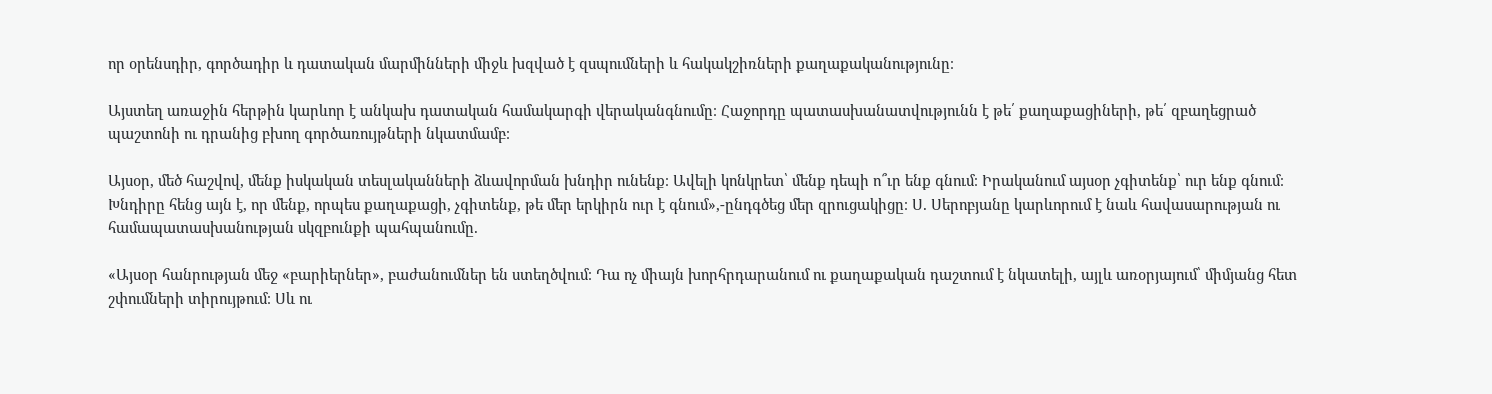որ օրենսդիր, գործադիր և դատական մարմինների միջև խզված է զսպումների և հակակշիռների քաղաքականությունը։

Այստեղ առաջին հերթին կարևոր է անկախ դատական համակարգի վերականգնումը։ Հաջորդը պատասխանատվությունն է թե՛ քաղաքացիների, թե՛ զբաղեցրած պաշտոնի ու դրանից բխող գործառույթների նկատմամբ։

Այսօր, մեծ հաշվով, մենք իսկական տեսլականների ձևավորման խնդիր ունենք։ Ավելի կոնկրետ՝ մենք դեպի ո՞ւր ենք գնում։ Իրականում այսօր չգիտենք՝ ուր ենք գնում։ Խնդիրը հենց այն է, որ մենք, որպես քաղաքացի, չգիտենք, թե մեր երկիրն ուր է գնում»,-ընդգծեց մեր զրուցակիցը։ Ս. Սերոբյանը կարևորում է նաև հավասարության ու համապատասխանության սկզբունքի պահպանումը.

«Այսօր հանրության մեջ «բարիերներ», բաժանումներ են ստեղծվում։ Դա ոչ միայն խորհրդարանում ու քաղաքական դաշտում է նկատելի, այլև առօրյայում՝ միմյանց հետ շփումների տիրույթում։ Սև ու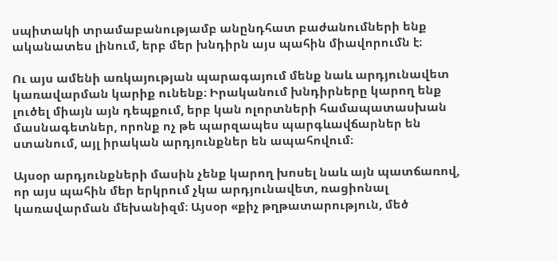սպիտակի տրամաբանությամբ անընդհատ բաժանումների ենք ականատես լինում, երբ մեր խնդիրն այս պահին միավորումն է։

Ու այս ամենի առկայության պարագայում մենք նաև արդյունավետ կառավարման կարիք ունենք։ Իրականում խնդիրները կարող ենք լուծել միայն այն դեպքում, երբ կան ոլորտների համապատասխան մասնագետներ, որոնք ոչ թե պարզապես պարգևավճարներ են ստանում, այլ իրական արդյունքներ են ապահովում։

Այսօր արդյունքների մասին չենք կարող խոսել նաև այն պատճառով, որ այս պահին մեր երկրում չկա արդյունավետ, ռացիոնալ կառավարման մեխանիզմ։ Այսօր «քիչ թղթատարություն, մեծ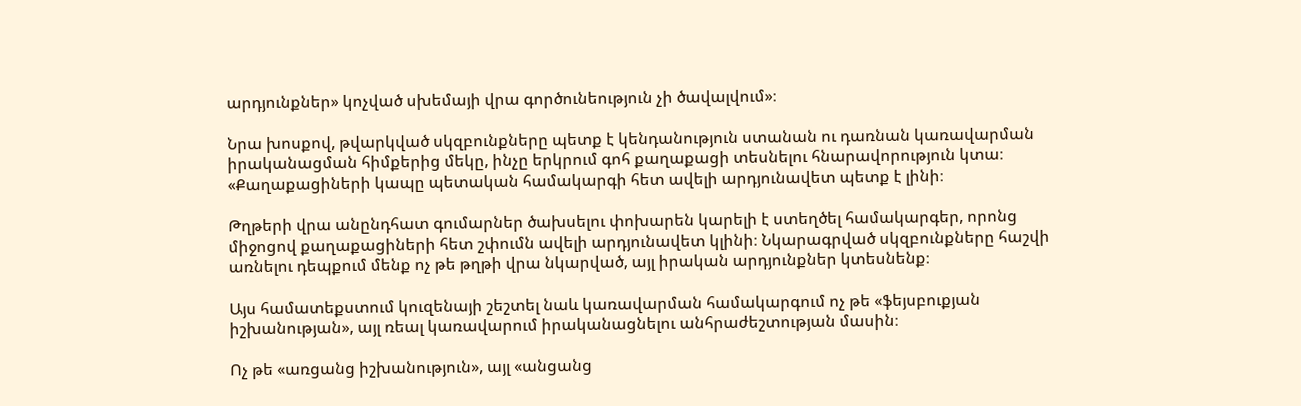արդյունքներ» կոչված սխեմայի վրա գործունեություն չի ծավալվում»։

Նրա խոսքով, թվարկված սկզբունքները պետք է կենդանություն ստանան ու դառնան կառավարման իրականացման հիմքերից մեկը, ինչը երկրում գոհ քաղաքացի տեսնելու հնարավորություն կտա։ «Քաղաքացիների կապը պետական համակարգի հետ ավելի արդյունավետ պետք է լինի։

Թղթերի վրա անընդհատ գումարներ ծախսելու փոխարեն կարելի է ստեղծել համակարգեր, որոնց միջոցով քաղաքացիների հետ շփումն ավելի արդյունավետ կլինի։ Նկարագրված սկզբունքները հաշվի առնելու դեպքում մենք ոչ թե թղթի վրա նկարված, այլ իրական արդյունքներ կտեսնենք։

Այս համատեքստում կուզենայի շեշտել նաև կառավարման համակարգում ոչ թե «ֆեյսբուքյան իշխանության», այլ ռեալ կառավարում իրականացնելու անհրաժեշտության մասին։

Ոչ թե «առցանց իշխանություն», այլ «անցանց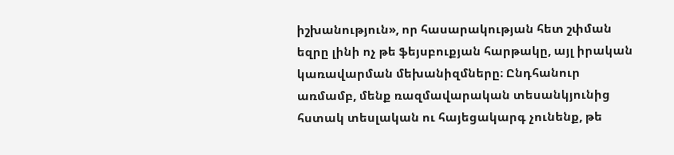իշխանություն», որ հասարակության հետ շփման եզրը լինի ոչ թե ֆեյսբուքյան հարթակը, այլ իրական կառավարման մեխանիզմները։ Ընդհանուր առմամբ, մենք ռազմավարական տեսանկյունից հստակ տեսլական ու հայեցակարգ չունենք, թե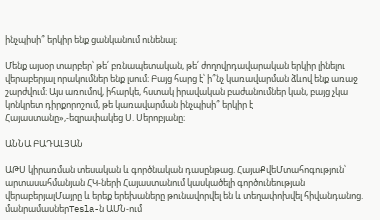ինչպիսի՞ երկիր ենք ցանկանում ունենալ։

Մենք այսօր տարբեր՝ թե՛ բռնապետական, թե՛ ժողովրդավարական երկիր լինելու վերաբերյալ որակումներ ենք լսում։ Բայց հարց է՝ ի՞նչ կառավարման ձևով ենք առաջ շարժվում։ Այս առումով, իհարկե, հստակ իրավական բաժանումներ կան, բայց չկա կոնկրետ դիրքորոշում, թե կառավարման ինչպիսի՞ երկիր է Հայաստանը»,-եզրափակեց Ս. Սերոբյանը։

ԱՆՆԱ ԲԱԴԱԼՅԱՆ

ԱԹՍ կիրառման տեսական և գործնական դասընթաց. ՀայաՔվեՄտահոգություն՝ արտասահմանյան ՀԿ-ների Հայաստանում կասկածելի գործունեության վերաբերյալՄայրը և երեք երեխաները թունավորվել են և տեղափոխվել հիվանդանոց. մանրամասներTesla-ն ԱՄՆ-ում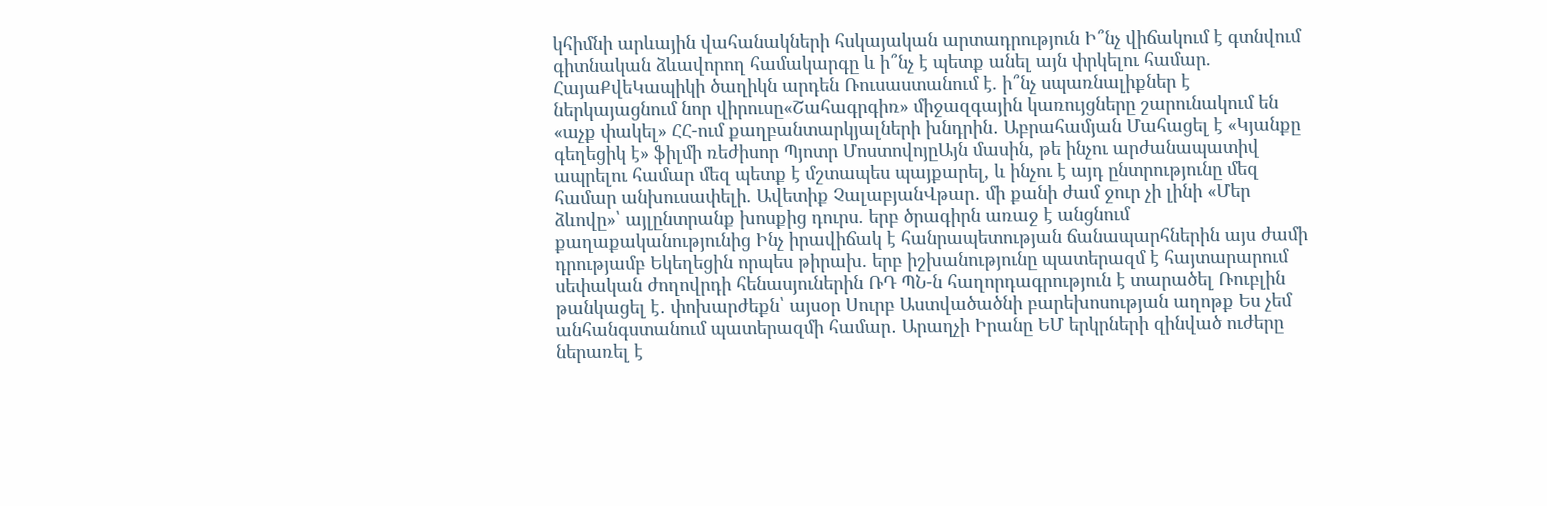կհիմնի արևային վահանակների հսկայական արտադրություն Ի՞նչ վիճակում է գտնվում գիտնական ձևավորող համակարգը և ի՞նչ է պետք անել այն փրկելու համար. ՀայաՔվեԿապիկի ծաղիկն արդեն Ռուսաստանում է. ի՞նչ սպառնալիքներ է ներկայացնում նոր վիրուսը«Շահագրգիռ» միջազգային կառույցները շարունակում են «աչք փակել» ՀՀ-ում քաղբանտարկյալների խնդրին․ Աբրահամյան Մահացել է «Կյանքը գեղեցիկ է» ֆիլմի ռեժիսոր Պյոտր ՄոստովոյըԱյն մասին, թե ինչու արժանապատիվ ապրելու համար մեզ պետք է մշտապես պայքարել, և ինչու է այդ ընտրությունը մեզ համար անխուսափելի. Ավետիք ՉալաբյանՎթար․ մի քանի ժամ ջուր չի լինի «Մեր ձևովը»՝ այլընտրանք խոսքից դուրս. երբ ծրագիրն առաջ է անցնում քաղաքականությունից Ինչ իրավիճակ է հանրապետության ճանապարհներին այս ժամի դրությամբ Եկեղեցին որպես թիրախ. երբ իշխանությունը պատերազմ է հայտարարում սեփական ժողովրդի հենասյուներին ՌԴ ՊՆ-ն հաղորդագրություն է տարածել Ռուբլին թանկացել է․ փոխարժեքն՝ այսօր Սուրբ Աստվածածնի բարեխոսության աղոթք Ես չեմ անհանգստանում պատերազմի համար․ Արաղչի Իրանը ԵՄ երկրների զինված ուժերը ներառել է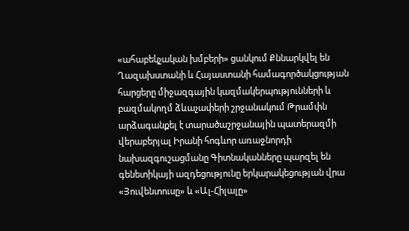«ահաբեկչական խմբերի» ցանկում Քննարկվել են Ղազախստանի և Հայաստանի համագործակցության հարցերը միջազգային կազմակերպությունների և բազմակողմ ձևաչափերի շրջանակում Թրամփն արձագանքել է տարածաշրջանային պատերազմի վերաբերյալ Իրանի հոգևոր առաջնորդի նախազգուշացմանը Գիտնականները պարզել են գենետիկայի ազդեցությունը երկարակեցության վրա «Յուվենտուսը» և «Ալ-Հիլալը»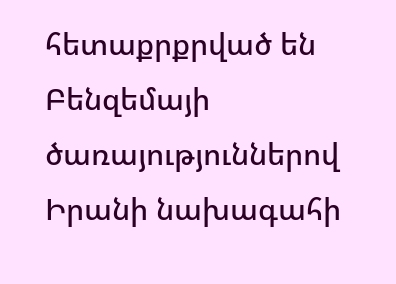հետաքրքրված են Բենզեմայի ծառայություններով Իրանի նախագահի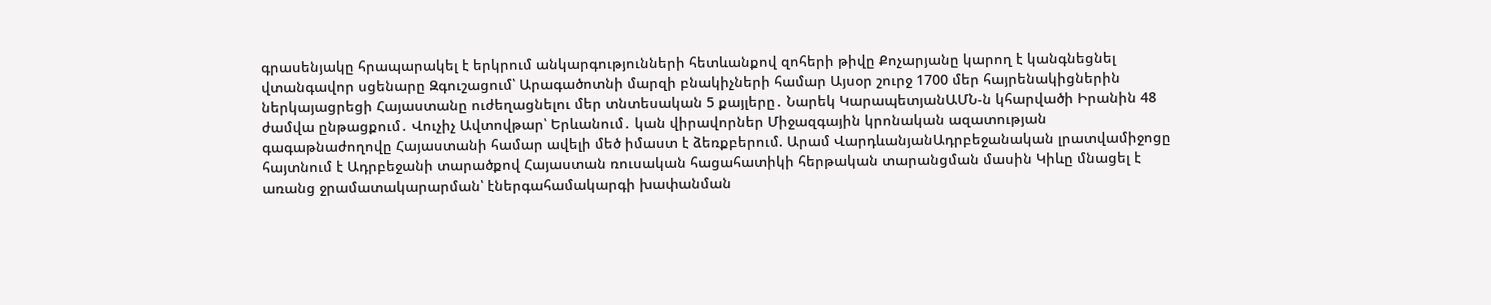գրասենյակը հրապարակել է երկրում անկարգությունների հետևանքով զոհերի թիվը Քոչարյանը կարող է կանգնեցնել վտանգավոր սցենարը Զգուշացում՝ Արագածոտնի մարզի բնակիչների համար Այսօր շուրջ 1700 մեր հայրենակիցներին ներկայացրեցի Հայաստանը ուժեղացնելու մեր տնտեսական 5 քայլերը․ Նարեկ ԿարապետյանԱՄՆ-ն կհարվածի Իրանին 48 ժամվա ընթացքում․ Վուչիչ Ավտովթար՝ Երևանում․ կան վիրավորներ Միջազգային կրոնական ազատության գագաթնաժողովը Հայաստանի համար ավելի մեծ իմաստ է ձեռքբերում. Արամ ՎարդևանյանԱդրբեջանական լրատվամիջոցը հայտնում է Ադրբեջանի տարածքով Հայաստան ռուսական հացահատիկի հերթական տարանցման մասին Կիևը մնացել է առանց ջրամատակարարման՝ էներգահամակարգի խափանման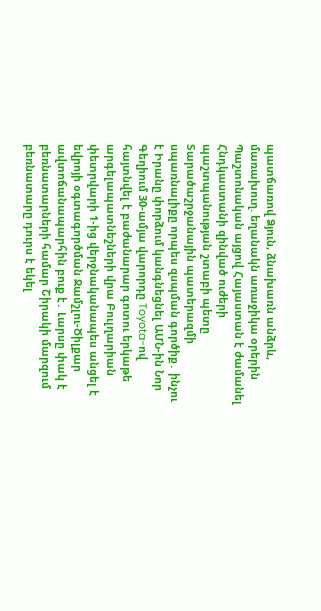պատճառով Ձյուն, ձնախառն անձրև, մառախուղ. եղանակն առաջիկա օրերին Պաշտոնական այցով Հայաստան է ժամանել Հնդկաստանի զինված ուժերի պաշտպանության շտաբի պետը Տարածաշրջանային պատերազմի սպառնալիքը որպես զսպման գործիք․ ինչու է Իրանը փորձում կանգնեցնել ԱՄՆ-ին Նոր Գեղիում 30-ամյա վարորդը Toyota-ով հայտնվել է բաժանարար գոտու երկաթե արգելապատնեշների վրա Բուլղարիան փետրվարի 1-ից վերջնականապես անցել է եվրոյի օգտագործման Ջամշլու-Ծիլքար ավտոճանապարհին բուք է․ Լարսը փակ է բեռնատարների համար Շիրակի մարզում բեռնատարը դուրս է եկել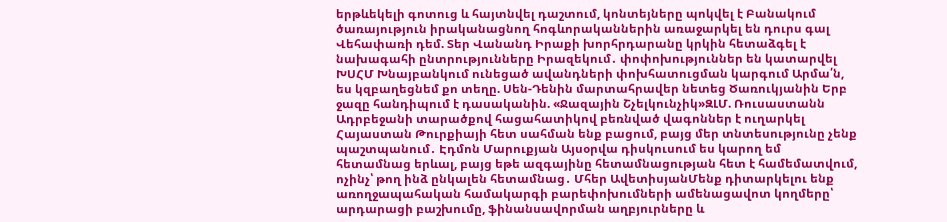երթևեկելի գոտուց և հայտնվել դաշտում, կոնտեյները պոկվել է Բանակում ծառայություն իրականացնող հոգևորականներին առաջարկել են դուրս գալ Վեհափառի դեմ. Տեր Վանանդ Իրաքի խորհրդարանը կրկին հետաձգել է նախագահի ընտրությունները Իրազեկում․ փոփոխություններ են կատարվել ԽՍՀՄ Խնայբանկում ունեցած ավանդների փոխհատուցման կարգում Արմա՛ն, ես կզբաղեցնեմ քո տեղը. Սեն-Դենին մարտահրավեր նետեց Ծառուկյանին Երբ ջազը հանդիպում է դասականին. «Ջազային Շչելկունչիկ»ԶԼՄ. Ռուսաստանն Ադրբեջանի տարածքով հացահատիկով բեռնված վագոններ է ուղարկել Հայաստան Թուրքիայի հետ սահման ենք բացում, բայց մեր տնտեսությունը չենք պաշտպանում․ Էդմոն Մարուքյան Այսօրվա դիսկուսում ես կարող եմ հետամնաց երևալ, բայց եթե ազգայինը հետամնացության հետ է համեմատվում, ոչինչ՝ թող ինձ ընկալեն հետամնաց․ Մհեր ԱվետիսյանՄենք դիտարկելու ենք առողջապահական համակարգի բարեփոխումների ամենացավոտ կողմերը՝ արդարացի բաշխումը, ֆինանսավորման աղբյուրները և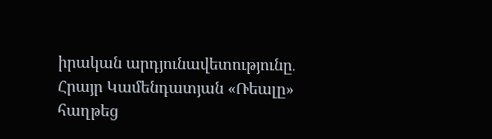իրական արդյունավետությունը․ Հրայր Կամենդատյան «Ռեալը» հաղթեց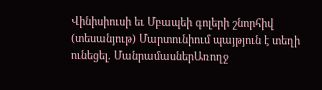Վինիսիուսի եւ Մբապեի գոլերի շնորհիվ (տեսանյութ) Մարտունիում պայթյուն է տեղի ունեցել. ՄանրամասներԱռողջ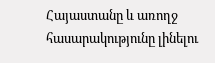Հայաստանը և առողջ հասարակությունը լինելու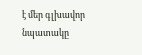է մեր գլխավոր նպատակը